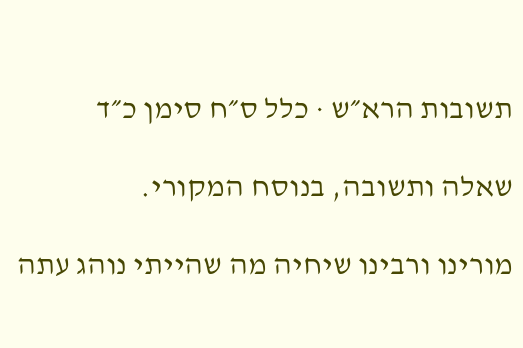תשובות הרא״ש · כלל ס״ח סימן כ״ד

שאלה ותשובה, בנוסח המקורי.

מורינו ורבינו שיחיה מה שהייתי נוהג עתה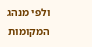ולפי מנהג המקומות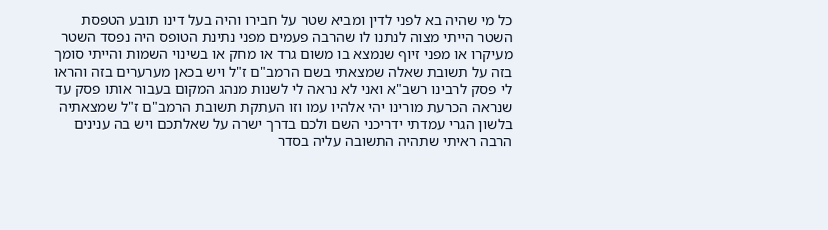כל מי שהיה בא לפני לדין ומביא שטר על חבירו והיה בעל דינו תובע הטפסת השטר הייתי מצוה לנתנו לו שהרבה פעמים מפני נתינת הטופס היה נפסד השטר מעיקרו או מפני זיוף שנמצא בו משום גרד או מחק או בשינוי השמות והייתי סומך בזה על תשובת שאלה שמצאתי בשם הרמב"ם ז"ל ויש בכאן מערערים בזה והראו לי פסק לרבינו רשב"א ואני לא נראה לי לשנות מנהג המקום בעבור אותו פסק עד שנראה הכרעת מורינו יהי אלהיו עמו וזו העתקת תשובת הרמב"ם ז"ל שמצאתיה בלשון הגרי עמדתי ידריכני השם ולכם בדרך ישרה על שאלתכם ויש בה ענינים הרבה ראיתי שתהיה התשובה עליה בסדר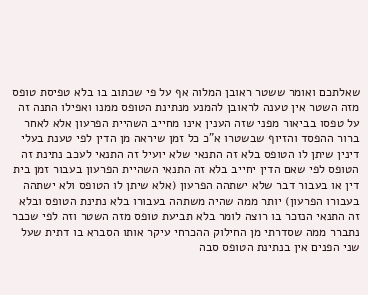שאלתכם ואומר ששטר ראובן המלוה אף על פי שכתוב בו בלא טפיסת טופס מזה השטר אין טענה לראובן להמנע מנתינת הטופס ממנו ואפילו התנה זה על טפסו בביאור מפני שזה הענין אינו מחייב השהיית הפרעון אלא לאחר ברור ההפסד והזיוף שבשטרו א"כ כל זמן שיראה מן הדין לפי טענת בעלי דינין שיתן לו הטופס בלא זה התנאי שלא יועיל זה התנאי לעכב נתינת זה הטופס לפי שאם הדין יחייב בלא זה התנאי השהיית הפרעון בעבור זמן בית דין או בעבור דבר שלא ישתהה הפרעון (אלא שיתן לו הטופס ולא ישתהה בעבורו הפרעון) יותר ממה שהיה משתהה בעבורו בלא נתינת הטופס ובלא זה התנאי הנזכר בו רוצה לומר בלא תביעת טופס מזה השטר וזה לפי שכבר נתברר ממה שסדרתי מן החילוק ההכרחי עיקר אותו הסברא בו דתית שעל שני הפנים אין בנתינת הטופס סבה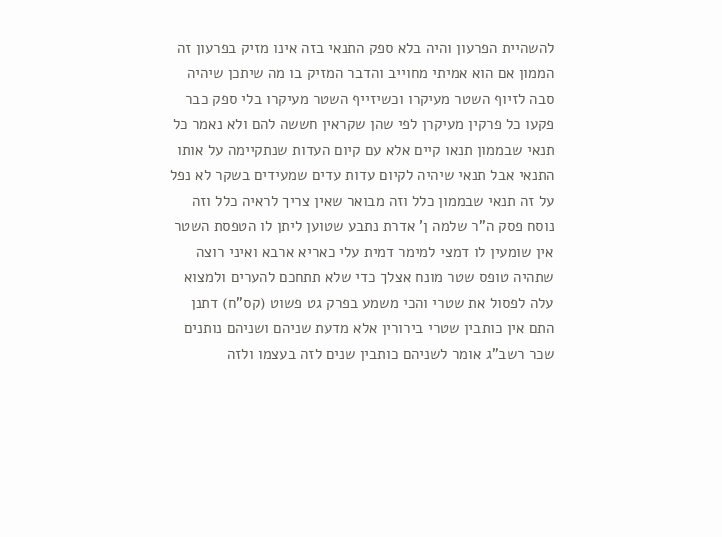להשהיית הפרעון והיה בלא ספק התנאי בזה אינו מזיק בפרעון זה הממון אם הוא אמיתי מחוייב והדבר המזיק בו מה שיתכן שיהיה סבה לזיוף השטר מעיקרו וכשיזייף השטר מעיקרו בלי ספק כבר פקעו כל פרקין מעיקרן לפי שהן שקראין חששה להם ולא נאמר כל תנאי שבממון תנאו קיים אלא עם קיום העדות שנתקיימה על אותו התנאי אבל תנאי שיהיה לקיום עדות עדים שמעידים בשקר לא נפל על זה תנאי שבממון כלל וזה מבואר שאין צריך לראיה כלל וזה נוסח פסק ה"ר שלמה ן' אדרת נתבע שטוען ליתן לו הטפסת השטר אין שומעין לו דמצי למימר דמית עלי כאריא ארבא ואיני רוצה שתהיה טופס שטר מונח אצלך כדי שלא תתחכם להערים ולמצוא עלה לפסול את שטרי והכי משמע בפרק גט פשוט (קס"ח) דתנן התם אין כותבין שטרי בירורין אלא מדעת שניהם ושניהם נותנים שכר רשב"ג אומר לשניהם כותבין שנים לזה בעצמו ולזה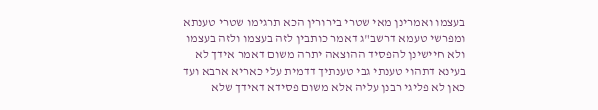בעצמו ואמרינן מאי שטרי בירורין הכא תרגימו שטרי טענתא ומפרשי טעמא דרשב"ג דאמר כותבין לזה בעצמו ולזה בעצמו ולא חיישינן להפסיד ההוצאה יתרה משום דאמר אידך לא בעינא דתהוי טענתי גבי טענתיך דדמית עלי כאריא ארבא ועד כאן לא פליגי רבנן עליה אלא משום פסידא דאידך שלא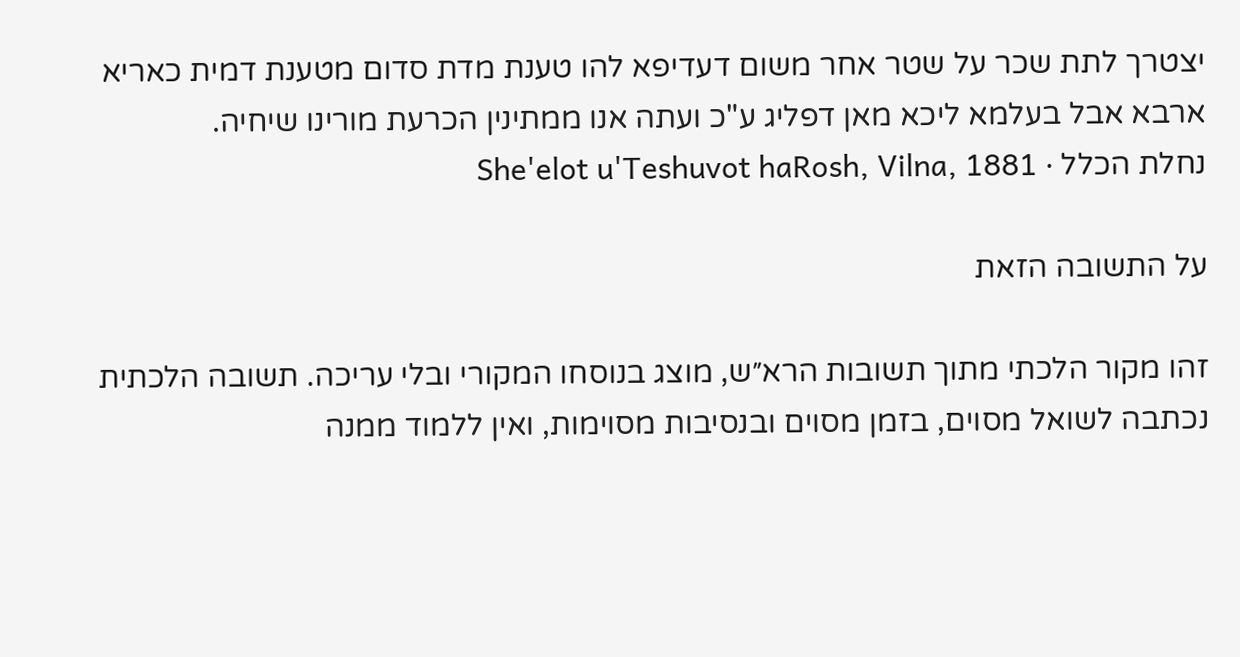יצטרך לתת שכר על שטר אחר משום דעדיפא להו טענת מדת סדום מטענת דמית כאריא ארבא אבל בעלמא ליכא מאן דפליג ע"כ ועתה אנו ממתינין הכרעת מורינו שיחיה.
נחלת הכלל · She'elot u'Teshuvot haRosh, Vilna, 1881

על התשובה הזאת

זהו מקור הלכתי מתוך תשובות הרא״ש, מוצג בנוסחו המקורי ובלי עריכה. תשובה הלכתית נכתבה לשואל מסוים, בזמן מסוים ובנסיבות מסוימות, ואין ללמוד ממנה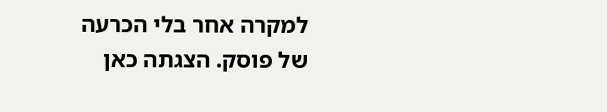למקרה אחר בלי הכרעה של פוסק. הצגתה כאן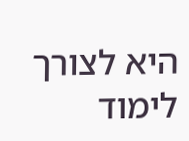היא לצורך לימוד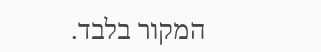המקור בלבד.